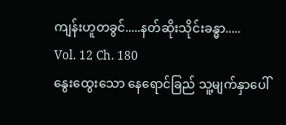ကျန်းဟူတခွင်.....နတ်ဆိုးသိုင်းခန္ဓာ.....
Vol. 12 Ch. 180
နွေးထွေးသော နေရောင်ခြည် သူ့မျက်နှာပေါ်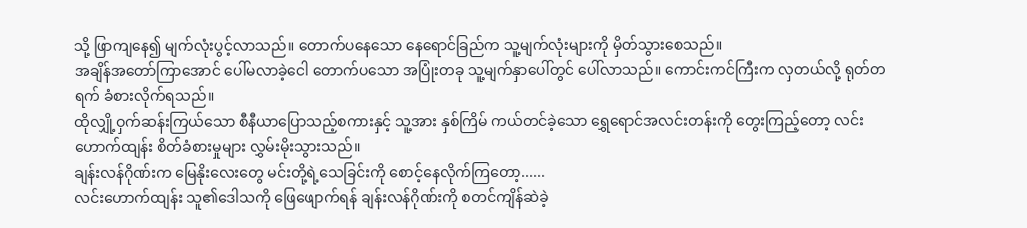သို့ ဖြာကျနေ၍ မျက်လုံးပွင့်လာသည်။ တောက်ပနေသော နေရောင်ခြည်က သူ့မျက်လုံးများကို မှိတ်သွားစေသည်။
အချိန်အတော်ကြာအောင် ပေါ်မလာခဲ့ငေါ တောက်ပသော အပြုံးတခု သူ့မျက်နှာပေါ်တွင် ပေါ်လာသည်။ ကောင်းကင်ကြီးက လှတယ်လို့ ရုတ်တရက် ခံစားလိုက်ရသည်။
ထိုလျှို့ဝှက်ဆန်းကြယ်သော စီနီယာပြောသည့်စကားနှင့် သူ့အား နှစ်ကြိမ် ကယ်တင်ခဲ့သော ရွှေရောင်အလင်းတန်းကို တွေးကြည့်တော့ လင်းဟောက်ထျန်း စိတ်ခံစားမှုများ လွှမ်းမိုးသွားသည်။
ချန်းလန်ဂိုဏ်းက မြေနိုးလေးတွေ မင်းတို့ရဲ့သေခြင်းကို စောင့်နေလိုက်ကြတော့......
လင်းဟောက်ထျန်း သူ၏ဒေါသကို ဖြေဖျောက်ရန် ချန်းလန်ဂိုဏ်းကို စတင်ကျိန်ဆဲခဲ့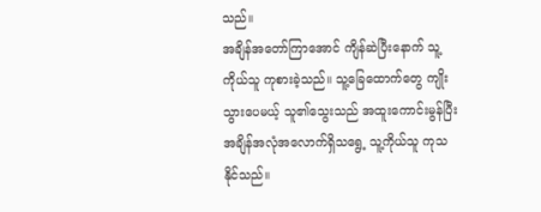သည်။
အချိန်အတော်ကြာအောင် ကျိန်ဆဲပြီးနောက် သူ့ကိုယ်သူ ကုစားခဲ့သည်။ သူ့ခြေထောက်တွေ ကျိုးသွားပေမယ့် သူ၏သွေးသည် အထူးကောင်းမွန်ပြီး အချိန်အလုံအလောက်ရှိသရွေ့ သူ့ကိုယ်သူ ကုသနိုင်သည်။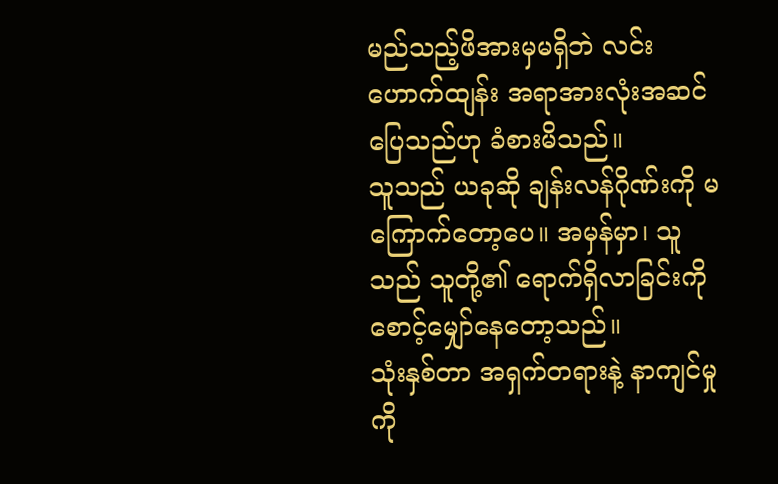မည်သည့်ဖိအားမှမရှိဘဲ လင်းဟောက်ထျန်း အရာအားလုံးအဆင်ပြေသည်ဟု ခံစားမိသည်။
သူသည် ယခုဆို ချန်းလန်ဂိုဏ်းကို မကြောက်တော့ပေ။ အမှန်မှာ၊ သူသည် သူတို့၏ ရောက်ရှိလာခြင်းကို စောင့်မျှော်နေတော့သည်။
သုံးနှစ်တာ အရှက်တရားနဲ့ နာကျင်မှုကို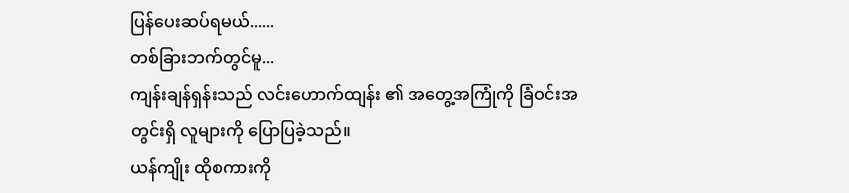ပြန်ပေးဆပ်ရမယ်......
တစ်ခြားဘက်တွင်မူ...
ကျန်းချန်ရှန်းသည် လင်းဟောက်ထျန်း ၏ အတွေ့အကြုံကို ခြံဝင်းအတွင်းရှိ လူများကို ပြောပြခဲ့သည်။
ယန်ကျိုး ထိုစကားကို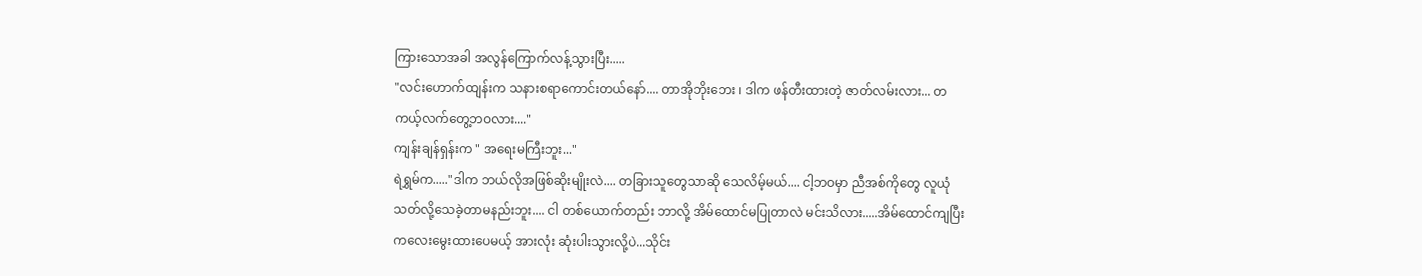ကြားသောအခါ အလွန်ကြောက်လန့်သွားပြီး.....
"လင်းဟောက်ထျန်းက သနားစရာကောင်းတယ်နော်.... တာအိုဘိုးဘေး ၊ ဒါက ဖန်တီးထားတဲ့ ဇာတ်လမ်းလား... တကယ့်လက်တွေ့ဘဝလား...."
ကျန်းချန်ရှန်းက " အရေးမကြီးဘူး..."
ရဲရွှမ်က....."ဒါက ဘယ်လိုအဖြစ်ဆိုးမျိုးလဲ.... တခြားသူတွေသာဆို သေလိမ့်မယ်.... ငါ့ဘဝမှာ ညီအစ်ကိုတွေ လူယုံသတ်လို့သေခဲ့တာမနည်းဘူး.... ငါ တစ်ယောက်တည်း ဘာလို့ အိမ်ထောင်မပြုတာလဲ မင်းသိလား.....အိမ်ထောင်ကျပြီး ကလေးမွေးထားပေမယ့် အားလုံး ဆုံးပါးသွားလို့ပဲ...သိုင်း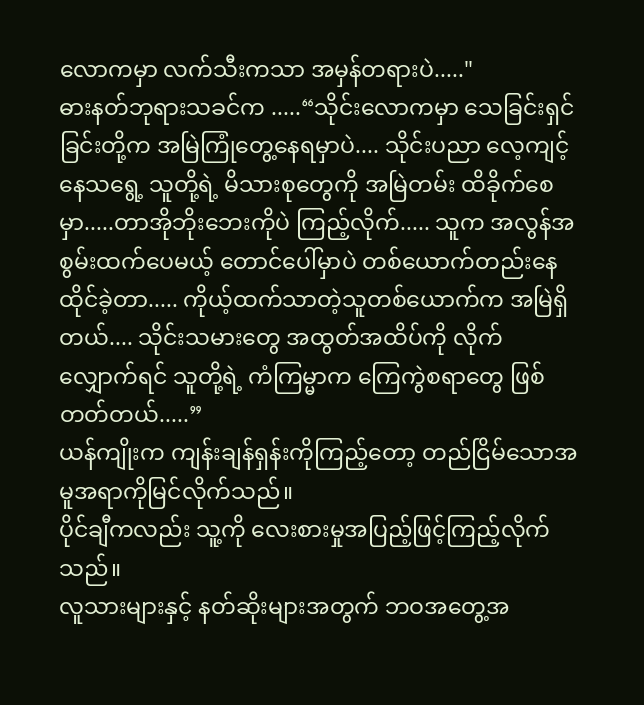လောကမှာ လက်သီးကသာ အမှန်တရားပဲ....."
ဓားနတ်ဘုရားသခင်က .....“သိုင်းလောကမှာ သေခြင်းရှင်ခြင်းတို့က အမြဲကြုံတွေ့နေရမှာပဲ.... သိုင်းပညာ လေ့ကျင့်နေသရွေ့ သူတို့ရဲ့ မိသားစုတွေကို အမြဲတမ်း ထိခိုက်စေမှာ.....တာအိုဘိုးဘေးကိုပဲ ကြည့်လိုက်..... သူက အလွန်အစွမ်းထက်ပေမယ့် တောင်ပေါ်မှာပဲ တစ်ယောက်တည်းနေထိုင်ခဲ့တာ..... ကိုယ့်ထက်သာတဲ့သူတစ်ယောက်က အမြဲရှိတယ်.... သိုင်းသမားတွေ အထွတ်အထိပ်ကို လိုက်လျှောက်ရင် သူတို့ရဲ့ ကံကြမ္မာက ကြေကွဲစရာတွေ ဖြစ်တတ်တယ်.....”
ယန်ကျိုးက ကျန်းချန်ရှန်းကိုကြည့်တော့ တည်ငြိမ်သောအမူအရာကိုမြင်လိုက်သည်။
ပိုင်ချီကလည်း သူ့ကို လေးစားမှုအပြည့်ဖြင့်ကြည့်လိုက်သည်။
လူသားများနှင့် နတ်ဆိုးများအတွက် ဘဝအတွေ့အ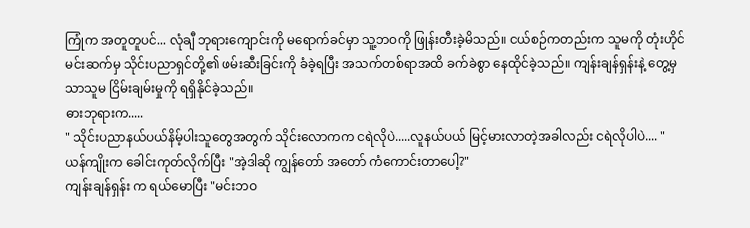ကြုံက အတူတူပင်... လုံချီ ဘုရားကျောင်းကို မရောက်ခင်မှာ သူ့ဘဝကို ဖြုန်းတီးခဲ့မိသည်။ ငယ်စဉ်ကတည်းက သူမကို တုံးဟိုင်မင်းဆက်မှ သိုင်းပညာရှင်တို့၏ ဖမ်းဆီးခြင်းကို ခံခဲ့ရပြီး အသက်တစ်ရာအထိ ခက်ခဲစွာ နေထိုင်ခဲ့သည်။ ကျန်းချန်ရှန်းနဲ့ တွေ့မှသာသူမ ငြိမ်းချမ်းမှုကို ရရှိနိုင်ခဲ့သည်။
ဓားဘုရားက.....
" သိုင်းပညာနယ်ပယ်နိမ့်ပါးသူတွေအတွက် သိုင်းလောကက ငရဲလိုပဲ.....လူနယ်ပယ် မြင့်မားလာတဲ့အခါလည်း ငရဲလိုပါပဲ.... "
ယန်ကျိုးက ခေါင်းကုတ်လိုက်ပြီး "အဲ့ဒါဆို ကျွန်တော် အတော် ကံကောင်းတာပေါ့?"
ကျန်းချန်ရှန်း က ရယ်မောပြီး "မင်းဘဝ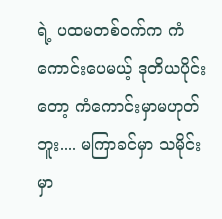ရဲ့ ပထမတစ်ဝက်က ကံကောင်းပေမယ့် ဒုတိယပိုင်းတော့ ကံကောင်းမှာမဟုတ်ဘူး.... မကြာခင်မှာ သမိုင်းမှာ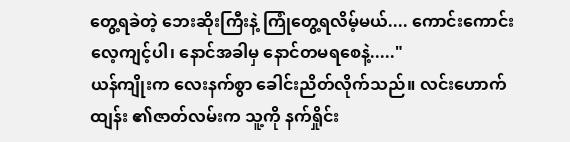တွေ့ရခဲတဲ့ ဘေးဆိုးကြီးနဲ့ ကြုံတွေ့ရလိမ့်မယ်.... ကောင်းကောင်းလေ့ကျင့်ပါ၊ နောင်အခါမှ နောင်တမရစေနဲ့....."
ယန်ကျိုးက လေးနက်စွာ ခေါင်းညိတ်လိုက်သည်။ လင်းဟောက်ထျန်း ၏ဇာတ်လမ်းက သူ့ကို နက်ရှိုင်း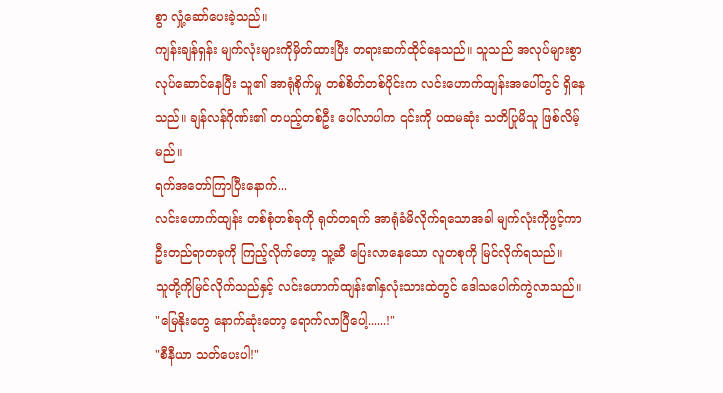စွာ လှုံ့ဆော်ပေးခဲ့သည်။
ကျန်းချန်ရှန်း မျက်လုံးများကိုမှိတ်ထားပြီး တရားဆက်ထိုင်နေသည်။ သူသည် အလုပ်များစွာ လုပ်ဆောင်နေပြီး သူ၏ အာရုံစိုက်မှု တစ်စိတ်တစ်ပိုင်းက လင်းဟောက်ထျန်းအပေါ်တွင် ရှိနေသည်။ ချန်လန်ဂိုဏ်း၏ တပည့်တစ်ဦး ပေါ်လာပါက ၎င်းကို ပထမဆုံး သတိပြုမိသူ ဖြစ်လိမ့်မည်။
ရက်အတော်ကြာပြီးနောက်...
လင်းဟောက်ထျန်း တစ်စုံတစ်ခုကို ရုတ်တရက် အာရုံခံမိလိုက်ရသောအခါ မျက်လုံးကိုဖွင့်ကာ ဦးတည်ရာတခုကို ကြည့်လိုက်တော့ သူ့ဆီ ပြေးလာနေသော လူတစုကို မြင်လိုက်ရသည်။
သူတို့ကိုမြင်လိုက်သည်နှင့် လင်းဟောက်ထျန်း၏နှလုံးသားထဲတွင် ဒေါသပေါက်ကွဲလာသည်။
"မြေနိုးတွေ နောက်ဆုံးတော့ ရောက်လာပြီပေါ့......!"
"စီနီယာ သတ်ပေးပါ!"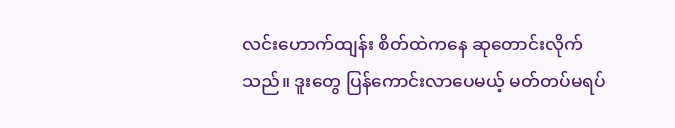လင်းဟောက်ထျန်း စိတ်ထဲကနေ ဆုတောင်းလိုက်သည်။ ဒူးတွေ ပြန်ကောင်းလာပေမယ့် မတ်တပ်မရပ်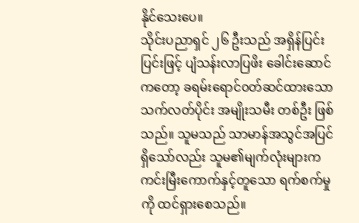နိုင်သေးပေ။
သိုင်းပညာရှင် ၂၆ ဦးသည် အရှိန်ပြင်းပြင်းဖြင့် ပျံသန်းလာပြဖိး ခေါင်းဆောင်ကတော့ ခရမ်းရောင်၀တ်ဆင်ထားသော သက်လတ်ပိုင်း အမျိုးသမီး တစ်ဦး ဖြစ်သည်။ သူမသည် သာမာန်အသွင်အပြင်ရှိသော်လည်း သူမ၏မျက်လုံးများက ကင်းမြီးကောက်နှင့်တူသော ရက်စက်မှုကို ထင်ရှားစေသည်။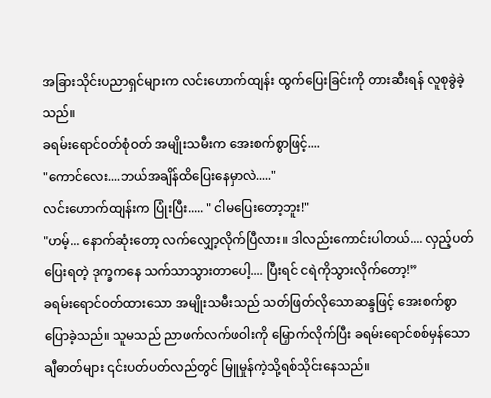အခြားသိုင်းပညာရှင်များက လင်းဟောက်ထျန်း ထွက်ပြေးခြင်းကို တားဆီးရန် လူစုခွဲခဲ့သည်။
ခရမ်းရောင်၀တ်စုံဝတ် အမျိုးသမီးက အေးစက်စွာဖြင့်....
"ကောင်လေး....ဘယ်အချိန်ထိပြေးနေမှာလဲ....."
လင်းဟောက်ထျန်းက ပြုံးပြီး..... " ငါမပြေးတော့ဘူး!"
"ဟမ့်... နောက်ဆုံးတော့ လက်လျှော့လိုက်ပြီလား။ ဒါလည်းကောင်းပါတယ်.... လှည့်ပတ်ပြေးရတဲ့ ဒုက္ခကနေ သက်သာသွားတာပေါ့.... ပြီးရင် ငရဲကိုသွားလိုက်တော့!”
ခရမ်းရောင်ဝတ်ထားသော အမျိုးသမီးသည် သတ်ဖြတ်လိုသောဆန္ဒဖြင့် အေးစက်စွာပြောခဲ့သည်။ သူမသည် ညာဖက်လက်ဖဝါးကို မြှောက်လိုက်ပြီး ခရမ်းရောင်စစ်မှန်သောချီဓာတ်များ ၎င်းပတ်ပတ်လည်တွင် မြူမှုန်ကဲ့သို့ရစ်သိုင်းနေသည်။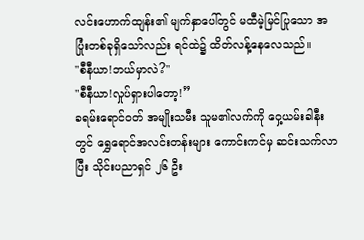လင်းဟောက်ထျန်း၏ မျက်နှာပေါ်တွင် မထီမဲ့မြင်ပြုသော အပြုံးတစ်ခုရှိသော်လည်း ရင်ထဲ၌ ထိတ်လန့်နေလေသည်။
"စီနီယာ!ဘယ်မှာလဲ?"
"စီနီယာ!လှုပ်ရှားပါတော့!”
ခရမ်းရောင်ဝတ် အမျိုးသမီး သူမ၏လက်ကို ဝှေ့ယမ်းခါနီးတွင် ရွှေရောင်အလင်းတန်းများ ကောင်းကင်မှ ဆင်းသက်လာပြီး သိုင်းပညာရှင် ၂၆ ဦး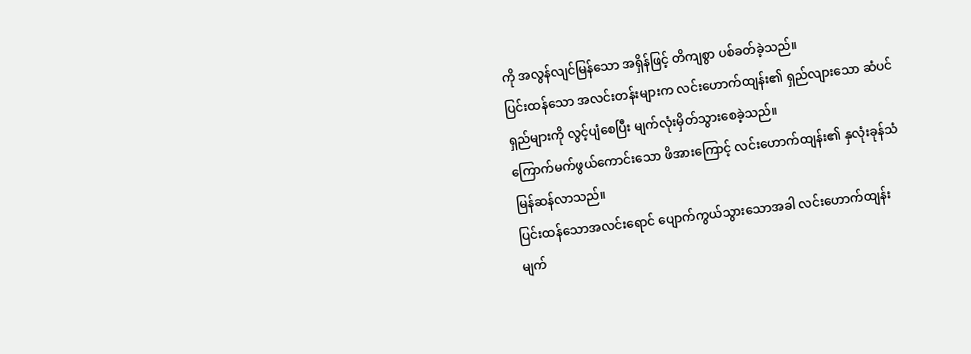ကို အလွန်လျင်မြန်သော အရှိန်ဖြင့် တိကျစွာ ပစ်ခတ်ခဲ့သည်။
ပြင်းထန်သော အလင်းတန်းများက လင်းဟောက်ထျန်း၏ ရှည်လျားသော ဆံပင်ရှည်များကို လွင့်ပျံစေပြီး မျက်လုံးမှိတ်သွားစေခဲ့သည်။
ကြောက်မက်ဖွယ်ကောင်းသော ဖိအားကြောင့် လင်းဟောက်ထျန်း၏ နှလုံးခုန်သံ မြန်ဆန်လာသည်။
ပြင်းထန်သောအလင်းရောင် ပျောက်ကွယ်သွားသောအခါ လင်းဟောက်ထျန်း မျက်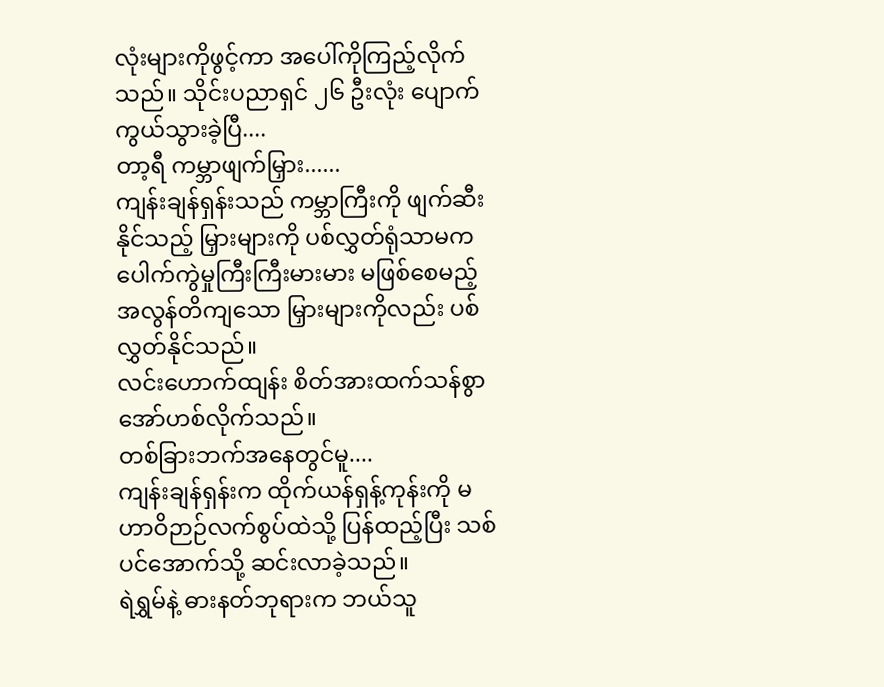လုံးများကိုဖွင့်ကာ အပေါ်ကိုကြည့်လိုက်သည်။ သိုင်းပညာရှင် ၂၆ ဦးလုံး ပျောက်ကွယ်သွားခဲ့ပြီ....
တာ့ရီ ကမ္ဘာဖျက်မြှား......
ကျန်းချန်ရှန်းသည် ကမ္ဘာကြီးကို ဖျက်ဆီးနိုင်သည့် မြှားများကို ပစ်လွှတ်ရုံသာမက ပေါက်ကွဲမှုကြီးကြီးမားမား မဖြစ်စေမည့် အလွန်တိကျသော မြှားများကိုလည်း ပစ်လွှတ်နိုင်သည်။
လင်းဟောက်ထျန်း စိတ်အားထက်သန်စွာ အော်ဟစ်လိုက်သည်။
တစ်ခြားဘက်အနေတွင်မူ....
ကျန်းချန်ရှန်းက ထိုက်ယန်ရှန့်ကုန်းကို မဟာဝိဉာဉ်လက်စွပ်ထဲသို့ ပြန်ထည့်ပြီး သစ်ပင်အောက်သို့ ဆင်းလာခဲ့သည်။
ရဲရွှမ်နဲ့ ဓားနတ်ဘုရားက ဘယ်သူ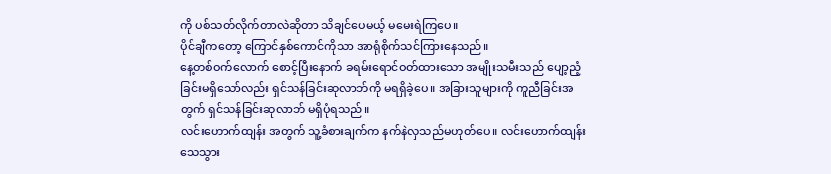ကို ပစ်သတ်လိုက်တာလဲဆိုတာ သိချင်ပေမယ့် မမေးရဲကြပေ။
ပိုင်ချီကတော့ ကြောင်နှစ်ကောင်ကိုသာ အာရုံစိုက်သင်ကြားနေသည်။
နေ့တစ်ဝက်လောက် စောင့်ပြီးနောက် ခရမ်းရောင်ဝတ်ထားသော အမျိုးသမီးသည် ပျော့ညံ့ခြင်းမရှိသော်လည်း ရှင်သန်ခြင်းဆုလာဘ်ကို မရရှိခဲ့ပေ။ အခြားသူများကို ကူညီခြင်းအတွက် ရှင်သန်ခြင်းဆုလာဘ် မရှိပုံရသည်။
လင်းဟောက်ထျန်း အတွက် သူ့ခံစားချက်က နက်နဲလှသည်မဟုတ်ပေ။ လင်းဟောက်ထျန်း သေသွား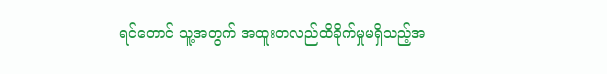ရင်တောင် သူ့အတွက် အထူးတလည်ထိခိုက်မှုမရှိသည့်အ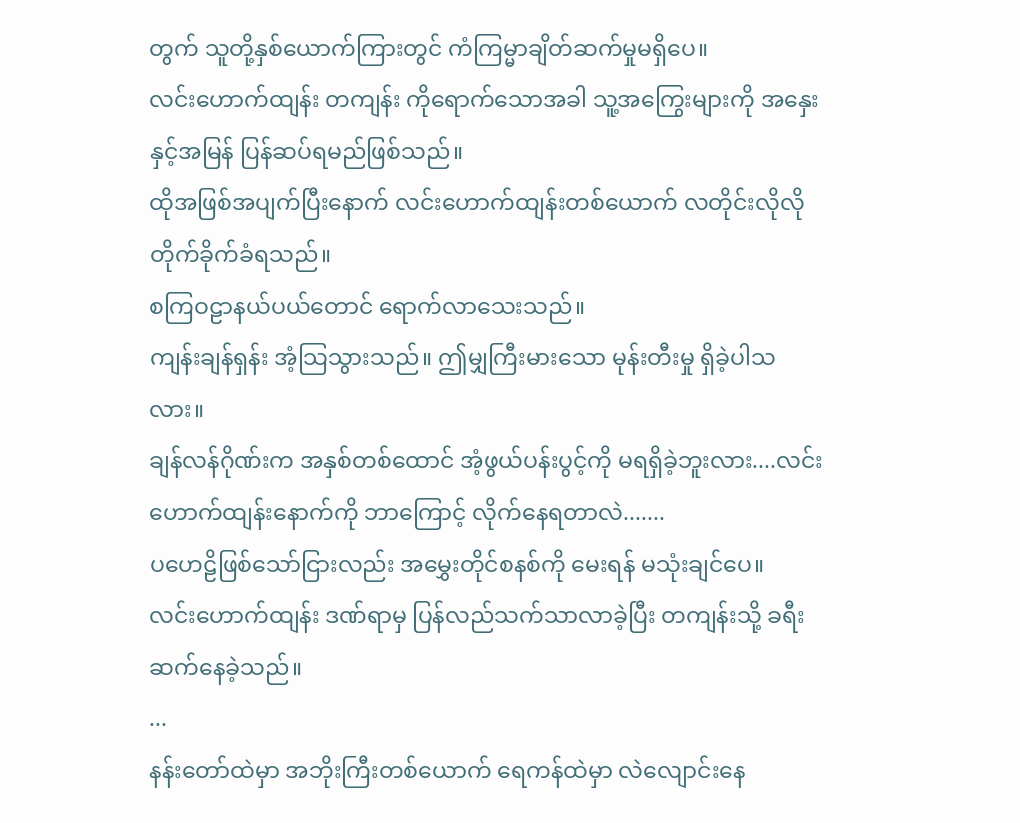တွက် သူတို့နှစ်ယောက်ကြားတွင် ကံကြမ္မာချိတ်ဆက်မှုမရှိပေ။
လင်းဟောက်ထျန်း တကျန်း ကိုရောက်သောအခါ သူ့အကြွေးများကို အနှေးနှင့်အမြန် ပြန်ဆပ်ရမည်ဖြစ်သည်။
ထိုအဖြစ်အပျက်ပြီးနောက် လင်းဟောက်ထျန်းတစ်ယောက် လတိုင်းလိုလို တိုက်ခိုက်ခံရသည်။
စကြဝဠာနယ်ပယ်တောင် ရောက်လာသေးသည်။
ကျန်းချန်ရှန်း အံ့သြသွားသည်။ ဤမျှကြီးမားသော မုန်းတီးမှု ရှိခဲ့ပါသလား။
ချန်လန်ဂိုဏ်းက အနှစ်တစ်ထောင် အံ့ဖွယ်ပန်းပွင့်ကို မရရှိခဲ့ဘူးလား....လင်းဟောက်ထျန်းနောက်ကို ဘာကြောင့် လိုက်နေရတာလဲ.......
ပဟေဠိဖြစ်သော်ငြားလည်း အမွှေးတိုင်စနစ်ကို မေးရန် မသုံးချင်ပေ။
လင်းဟောက်ထျန်း ဒဏ်ရာမှ ပြန်လည်သက်သာလာခဲ့ပြီး တကျန်းသို့ ခရီးဆက်နေခဲ့သည်။
...
နန်းတော်ထဲမှာ အဘိုးကြီးတစ်ယောက် ရေကန်ထဲမှာ လဲလျောင်းနေ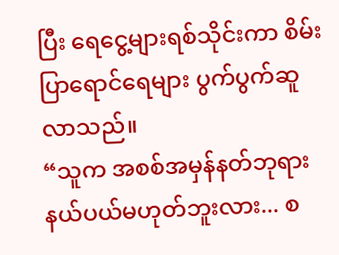ပြီး ရေငွေ့များရစ်သိုင်းကာ စိမ်းပြာရောင်ရေများ ပွက်ပွက်ဆူလာသည်။
“သူက အစစ်အမှန်နတ်ဘုရားနယ်ပယ်မဟုတ်ဘူးလား... စ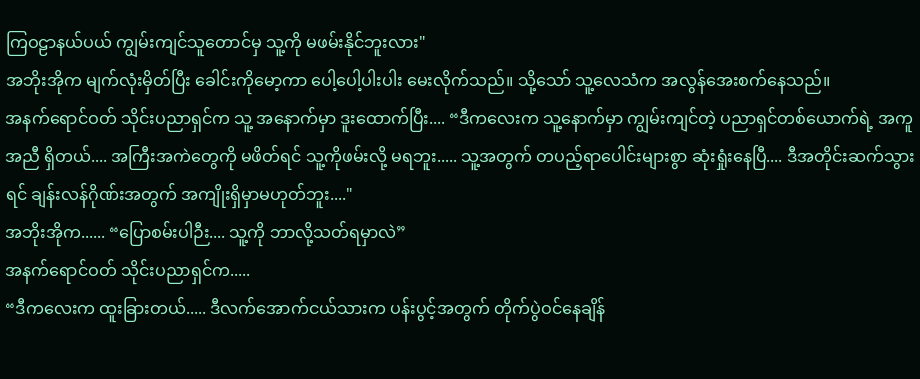ကြဝဠာနယ်ပယ် ကျွမ်းကျင်သူတောင်မှ သူ့ကို မဖမ်းနိုင်ဘူးလား"
အဘိုးအိုက မျက်လုံးမှိတ်ပြီး ခေါင်းကိုမော့ကာ ပေါ့ပေါ့ပါးပါး မေးလိုက်သည်။ သို့သော် သူ့လေသံက အလွန်အေးစက်နေသည်။
အနက်ရောင်ဝတ် သိုင်းပညာရှင်က သူ့ အနောက်မှာ ဒူးထောက်ပြီး.... “ဒီကလေးက သူ့နောက်မှာ ကျွမ်းကျင်တဲ့ ပညာရှင်တစ်ယောက်ရဲ့ အကူအညီ ရှိတယ်.... အကြီးအကဲတွေကို မဖိတ်ရင် သူ့ကိုဖမ်းလို့ မရဘူး..... သူ့အတွက် တပည့်ရာပေါင်းများစွာ ဆုံးရှုံးနေပြီ.... ဒီအတိုင်းဆက်သွားရင် ချန်းလန်ဂိုဏ်းအတွက် အကျိုးရှိမှာမဟုတ်ဘူး...."
အဘိုးအိုက...... “ပြောစမ်းပါဉီး.... သူ့ကို ဘာလို့သတ်ရမှာလဲ”
အနက်ရောင်ဝတ် သိုင်းပညာရှင်က.....
“ဒီကလေးက ထူးခြားတယ်..... ဒီလက်အောက်ငယ်သားက ပန်းပွင့်အတွက် တိုက်ပွဲဝင်နေချိန်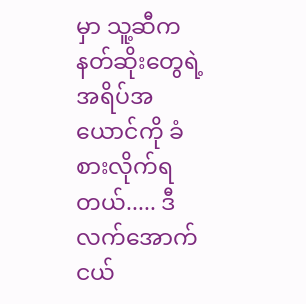မှာ သူ့ဆီက နတ်ဆိုးတွေရဲ့ အရိပ်အယောင်ကို ခံစားလိုက်ရတယ်..... ဒီလက်အောက်ငယ်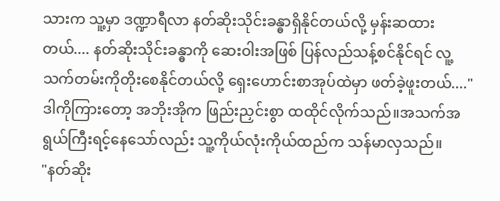သားက သူ့မှာ ဒဏ္ဍာရီလာ နတ်ဆိုးသိုင်းခန္ဓာရှိနိုင်တယ်လို့ မှန်းဆထားတယ်.... နတ်ဆိုးသိုင်းခန္ဓာကို ဆေးဝါးအဖြစ် ပြန်လည်သန့်စင်နိုင်ရင် လူ့သက်တမ်းကိုတိုးစေနိုင်တယ်လို့ ရှေးဟောင်းစာအုပ်ထဲမှာ ဖတ်ခဲ့ဖူးတယ်...."
ဒါကိုကြားတော့ အဘိုးအိုက ဖြည်းညှင်းစွာ ထထိုင်လိုက်သည်။အသက်အရွယ်ကြီးရင့်နေသော်လည်း သူ့ကိုယ်လုံးကိုယ်ထည်က သန်မာလှသည်။
"နတ်ဆိုး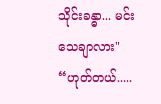သိုင်းခန္ဓာ... မင်းသေချာလား"
“ဟုတ်တယ်.....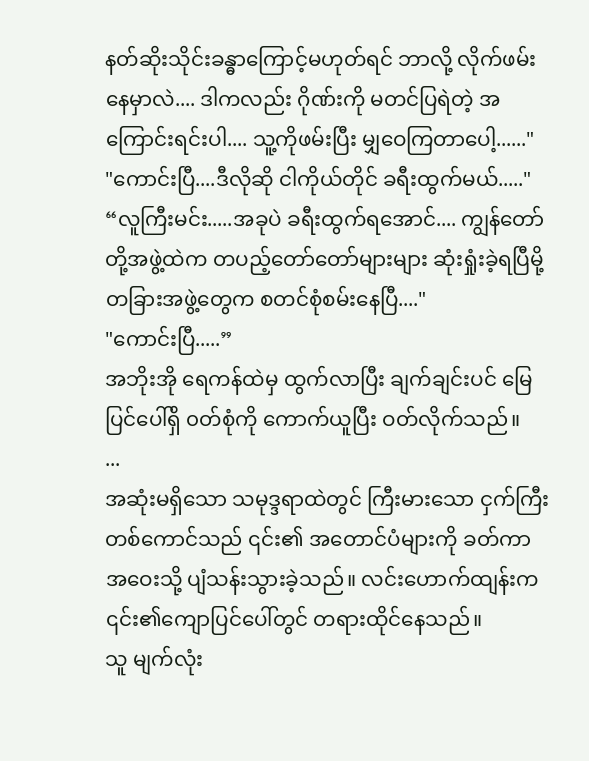နတ်ဆိုးသိုင်းခန္ဓာကြောင့်မဟုတ်ရင် ဘာလို့ လိုက်ဖမ်းနေမှာလဲ.... ဒါကလည်း ဂိုဏ်းကို မတင်ပြရဲတဲ့ အကြောင်းရင်းပါ.... သူ့ကိုဖမ်းပြီး မျှဝေကြတာပေါ့......"
"ကောင်းပြီ....ဒီလိုဆို ငါကိုယ်တိုင် ခရီးထွက်မယ်....."
“လူကြီးမင်း.....အခုပဲ ခရီးထွက်ရအောင်.... ကျွန်တော်တို့အဖွဲ့ထဲက တပည့်တော်တော်များများ ဆုံးရှုံးခဲ့ရပြီမို့ တခြားအဖွဲ့တွေက စတင်စုံစမ်းနေပြီ...."
"ကောင်းပြီ.....”
အဘိုးအို ရေကန်ထဲမှ ထွက်လာပြီး ချက်ချင်းပင် မြေပြင်ပေါ်ရှိ ၀တ်စုံကို ကောက်ယူပြီး ဝတ်လိုက်သည်။
...
အဆုံးမရှိသော သမုဒ္ဒရာထဲတွင် ကြီးမားသော ငှက်ကြီးတစ်ကောင်သည် ၎င်း၏ အတောင်ပံများကို ခတ်ကာ အဝေးသို့ ပျံသန်းသွားခဲ့သည်။ လင်းဟောက်ထျန်းက ၎င်း၏ကျောပြင်ပေါ်တွင် တရားထိုင်နေသည်။
သူ မျက်လုံး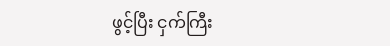ဖွင့်ပြီး ငှက်ကြီး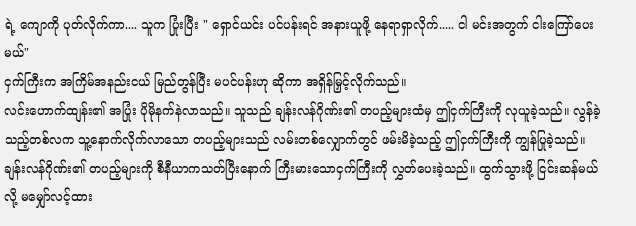ရဲ့ ကျောကို ပုတ်လိုက်ကာ.... သူက ပြုံးပြီး " ရှောင်ယင်း ပင်ပန်းရင် အနားယူဖို့ နေရာရှာလိုက်..... ငါ မင်းအတွက် ငါးကြော်ပေးမယ်"
ငှက်ကြီးက အကြိမ်အနည်းငယ် မြည်တွန်ပြီး မပင်ပန်းဟု ဆိုကာ အရှိန်မြှင့်လိုက်သည်။
လင်းဟောက်ထျန်း၏ အပြုံး ပိုမိုနက်နဲလာသည်။ သူသည် ချန်းလန်ဂိုဏ်း၏ တပည့်များထံမှ ဤငှက်ကြီးကို လုယူခဲ့သည်။ လွန်ခဲ့သည့်တစ်လက သူ့နောက်လိုက်လာသော တပည့်များသည် လမ်းတစ်လျှောက်တွင် ဖမ်းမိခဲ့သည့် ဤငှက်ကြီးကို ကျွန်ပြုခဲ့သည်။
ချန်းလန်ဂိုဏ်း၏ တပည့်များကို စီနီယာကသတ်ပြီးနောက် ကြီးမားသောငှက်ကြီးကို လွှတ်ပေးခဲ့သည်။ ထွက်သွားဖို့ ငြင်းဆန်မယ်လို့ မမျှော်လင့်ထား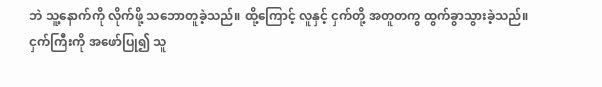ဘဲ သူ့နောက်ကို လိုက်ဖို့ သဘောတူခဲ့သည်။ ထို့ကြောင့် လူနှင့် ငှက်တို့ အတူတကွ ထွက်ခွာသွားခဲ့သည်။
ငှက်ကြီးကို အဖော်ပြု၍ သူ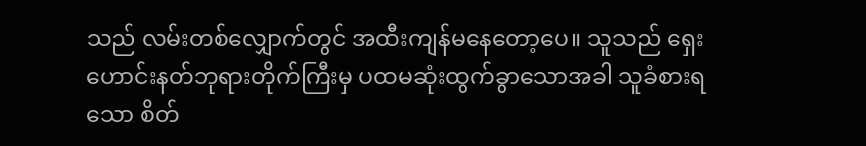သည် လမ်းတစ်လျှောက်တွင် အထီးကျန်မနေတော့ပေ။ သူသည် ရှေးဟောင်းနတ်ဘုရားတိုက်ကြီးမှ ပထမဆုံးထွက်ခွာသောအခါ သူခံစားရသော စိတ်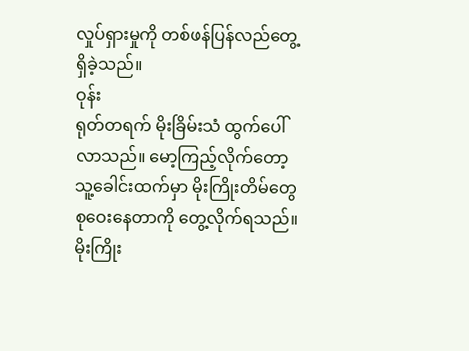လှုပ်ရှားမှုကို တစ်ဖန်ပြန်လည်တွေ့ရှိခဲ့သည်။
ဝုန်း
ရုတ်တရက် မိုးခြိမ်းသံ ထွက်ပေါ်လာသည်။ မော့ကြည့်လိုက်တော့ သူ့ခေါင်းထက်မှာ မိုးကြိုးတိမ်တွေ စုဝေးနေတာကို တွေ့လိုက်ရသည်။မိုးကြိုး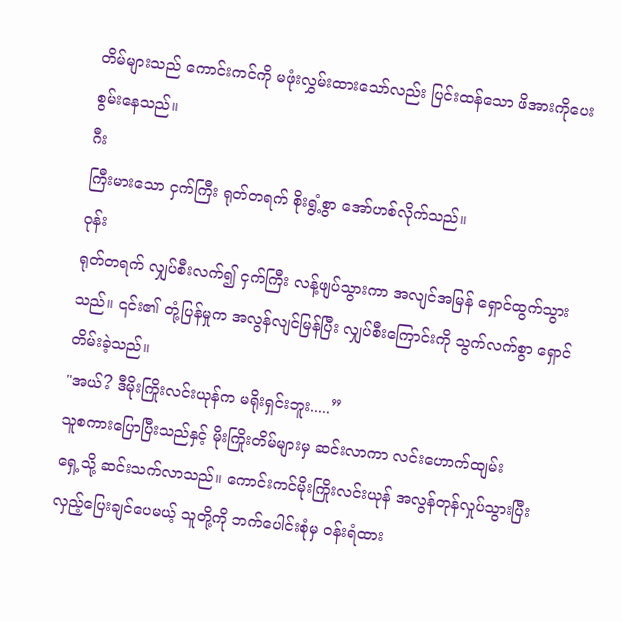တိမ်များသည် ကောင်းကင်ကို မဖုံးလွှမ်းထားသော်လည်း ပြင်းထန်သော ဖိအားကိုပေးစွမ်းနေသည်။
ဂီး
ကြီးမားသော ငှက်ကြီး ရုတ်တရက် စိုးရွံ့စွာ အော်ဟစ်လိုက်သည်။
ဝုန်း
ရုတ်တရက် လျှပ်စီးလက်၍ ငှက်ကြီး လန့်ဖျပ်သွားကာ အလျင်အမြန် ရှောင်ထွက်သွားသည်။ ၎င်း၏ တုံ့ပြန်မှုက အလွန်လျင်မြန်ပြီး လျှပ်စီးကြောင်းကို သွက်လက်စွာ ရှောင်တိမ်းခဲ့သည်။
"အယ်? ဒီမိုးကြိုးလင်းယုန်က မရိုးရှင်းဘူး.....”
သူစကားပြောပြီးသည်နှင့် မိုးကြိုးတိမ်များမှ ဆင်းလာကာ လင်းဟောက်ထျမ်း
ရှေ့သို့ ဆင်းသက်လာသည်။ ကောင်းကင်မိုးကြိုးလင်းယုန် အလွန်တုန်လှုပ်သွားပြီး လှည့်ပြေးချင်ပေမယ့် သူတို့ကို ဘက်ပေါင်းစုံမှ ဝန်းရံထား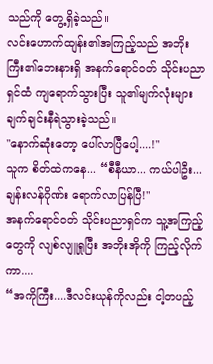သည်ကို တွေ့ရှိခဲ့သည်။
လင်းဟောက်ထျန်း၏အကြည့်သည် အဘိုးကြီး၏ဘေးနားရှိ အနက်ရောင်ဝတ် သိုင်းပညာရှင်ထံ ကျရောက်သွားပြီး သူ၏မျက်လုံးများ ချက်ချင်းနီရဲသွားခဲ့သည်။
"နောက်ဆုံးတော့ ပေါ်လာပြီပေါ့....!"
သူက စိတ်ထဲကနေ... “စီနီယာ... ကယ်ပါဦး...ချန်းလန်ဂိုဏ်း ရောက်လာပြန်ပြီ!"
အနက်ရောင်ဝတ် သိုင်းပညာရှင်က သူ့အကြည့်တွေကို လျစ်လျူရှုပြီး အဘိုးအိုကို ကြည့်လိုက်ကာ....
“အကိုကြီး....ဒီလင်းယုန်ကိုလည်း ငါ့တပည့်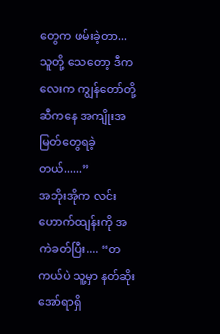တွေက ဖမ်းခဲ့တာ...သူတို့ သေတော့ ဒီကလေးက ကျွန်တော်တို့ဆီကနေ အကျိုးအမြတ်တွေရခဲ့တယ်......”
အဘိုးအိုက လင်းဟောက်ထျန်းကို အကဲခတ်ပြီး.... “တကယ်ပဲ သူ့မှာ နတ်ဆိုးအော်ရာရှိ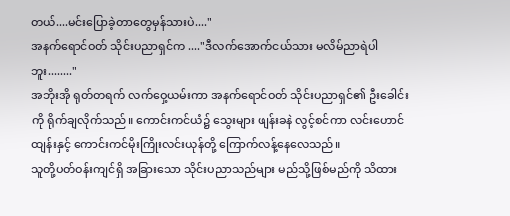တယ်....မင်းပြောခဲ့တာတွေမှန်သားပဲ...."
အနက်ရောင်ဝတ် သိုင်းပညာရှင်က ...."ဒီလက်အောက်ငယ်သား မလိမ်ညာရဲပါဘူး........"
အဘိုးအို ရုတ်တရက် လက်ဝှေ့ယမ်းကာ အနက်ရောင်ဝတ် သိုင်းပညာရှင်၏ ဦးခေါင်းကို ရိုက်ချလိုက်သည်။ ကောင်းကင်ယံ၌ သွေးများ ဖျန်းခနဲ လွင့်စင်ကာ လင်းဟောင်ထျန်းနှင့် ကောင်းကင်မိုးကြိုးလင်းယုန်တို့ ကြောက်လန့်နေလေသည်။
သူတို့ပတ်ဝန်းကျင်ရှိ အခြားသော သိုင်းပညာသည်များ မည်သို့ဖြစ်မည်ကို သိထား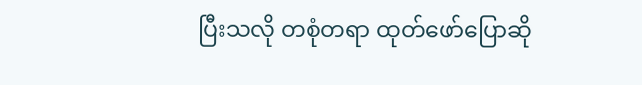ပြီးသလို တစုံတရာ ထုတ်ဖော်ပြောဆို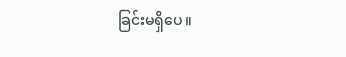ခြင်းမရှိပေ။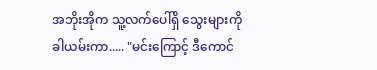အဘိုးအိုက သူ့လက်ပေါ်ရှိ သွေးများကို ခါယမ်းကာ..... "မင်းကြောင့် ဒီကောင်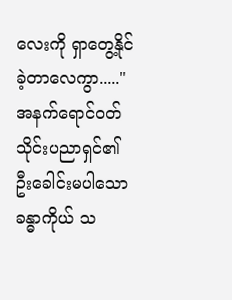လေးကို ရှာတွေ့နိုင်ခဲ့တာလေကွာ....."
အနက်ရောင်ဝတ် သိုင်းပညာရှင်၏ ဦးခေါင်းမပါသော ခန္ဓာကိုယ် သ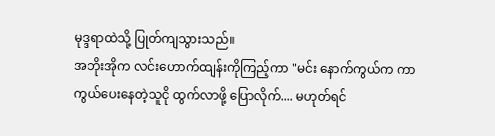မုဒ္ဒရာထဲသို့ ပြုတ်ကျသွားသည်။
အဘိုးအိုက လင်းဟောက်ထျန်းကိုကြည့်ကာ "မင်း နောက်ကွယ်က ကာကွယ်ပေးနေတဲ့သူငို ထွက်လာဖို့ ပြောလိုက်.... မဟုတ်ရင်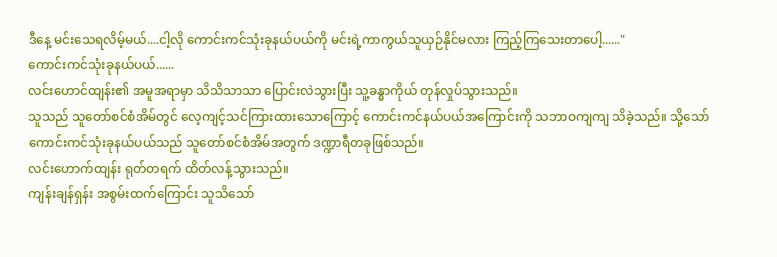ဒီနေ့ မင်းသေရလိမ့်မယ်....ငါ့လို ကောင်းကင်သုံးခုနယ်ပယ်ကို မင်းရဲ့ကာကွယ်သူယှဉ်နိုင်မလား ကြည့်ကြသေးတာပေါ့......"
ကောင်းကင်သုံးခုနယ်ပယ်......
လင်းဟောင်ထျန်း၏ အမူအရာမှာ သိသိသာသာ ပြောင်းလဲသွားပြီး သူ့ခန္ဓာကိုယ် တုန်လှုပ်သွားသည်။
သူသည် သူတော်စင်စံအိမ်တွင် လေ့ကျင့်သင်ကြားထားသောကြောင့် ကောင်းကင်နယ်ပယ်အကြောင်းကို သဘာဝကျကျ သိခဲ့သည်။ သို့သော် ကောင်းကင်သုံးခုနယ်ပယ်သည် သူတော်စင်စံအိမ်အတွက် ဒဏ္ဍာရီတခုဖြစ်သည်။
လင်းဟောက်ထျန်း ရုတ်တရက် ထိတ်လန့်သွားသည်။
ကျန်းချန်ရှန်း အစွမ်းထက်ကြောင်း သူသိသော်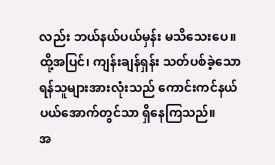လည်း ဘယ်နယ်ပယ်မှန်း မသိသေးပေ။ ထို့အပြင်၊ ကျန်းချန်ရှန်း သတ်ပစ်ခဲ့သော ရန်သူများအားလုံးသည် ကောင်းကင်နယ်ပယ်အောက်တွင်သာ ရှိနေကြသည်။
အ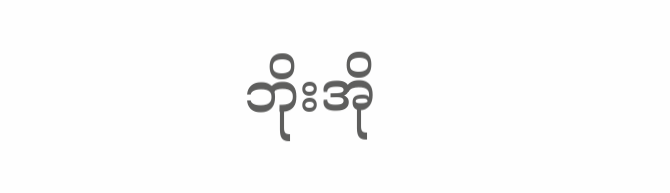ဘိုးအို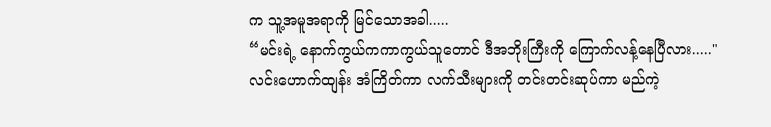က သူ့အမူအရာကို မြင်သောအခါ.....
“မင်းရဲ့ နောက်ကွယ်ကကာကွယ်သူတောင် ဒီအဘိုးကြီးကို ကြောက်လန့်နေပြီလား....."
လင်းဟောက်ထျန်း အံကြိတ်ကာ လက်သီးများကို တင်းတင်းဆုပ်ကာ မည်ကဲ့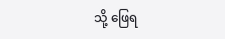သို့ ဖြေရ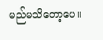မည်မသိတော့ပေ။